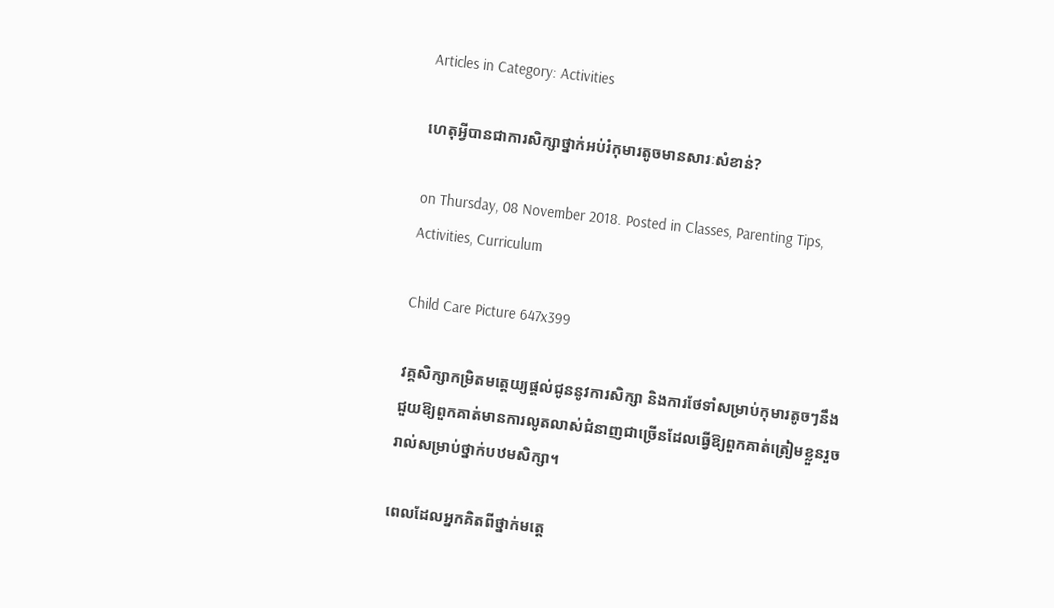Articles in Category: Activities

ហេតុអ្វីបានជាការសិក្សាថ្នាក់អប់រំកុមារតូចមានសារៈសំខាន់?

on Thursday, 08 November 2018. Posted in Classes, Parenting Tips, Activities, Curriculum

Child Care Picture 647x399

វគ្គសិក្សាកម្រិតមតេ្តយ្យផ្ដល់ជូននូវការសិក្សា និងការថែទាំសម្រាប់កុមារតូចៗនឹងជួយឱ្យពួកគាត់មានការលូតលាស់ជំនាញជាច្រើនដែលធ្វើឱ្យពួកគាត់ត្រៀមខ្លួនរួចរាល់សម្រាប់ថ្នាក់បឋមសិក្សា។

ពេលដែលអ្នកគិតពីថ្នាក់មតេ្ត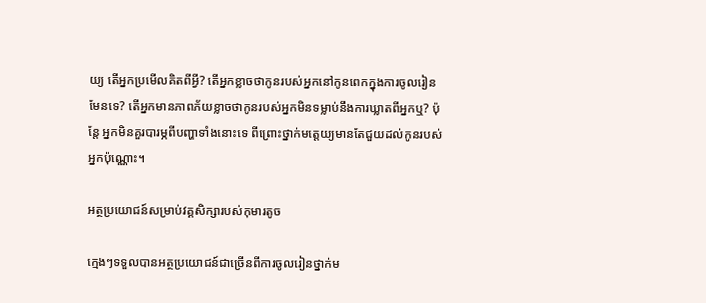យ្យ តើអ្នកប្រមើលគិតពីអ្វី? តើអ្នកខ្លាចថាកូនរបស់អ្នកនៅកូនពេកក្នុងការចូលរៀនមែនទេ? តើអ្នកមានភាពភ័យខ្លាចថាកូនរបស់អ្នកមិនទម្លាប់នឹងការឃ្លាតពីអ្នកឬ? ប៉ុន្តែ អ្នកមិនគួរបារម្ភពីបញ្ហាទាំងនោះទេ ពីព្រោះថ្នាក់មតេ្ដយ្យមានតែជួយដល់កូនរបស់អ្នកប៉ុណ្ណោះ។

អត្ថប្រយោជន៍សម្រាប់វគ្គសិក្សារបស់កុមារតូច

ក្មេងៗទទួលបានអត្ថប្រយោជន៍ជាច្រើនពីការចូលរៀនថ្នាក់ម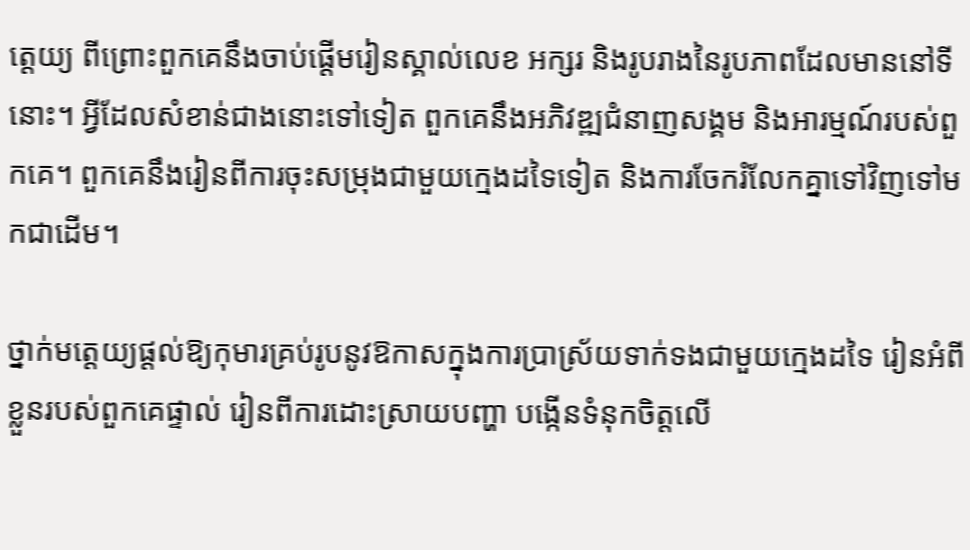តេ្ដយ្យ ពីព្រោះពួកគេនឹងចាប់ផ្ដើមរៀនស្គាល់លេខ អក្សរ និងរូបរាងនៃរូបភាពដែលមាននៅទីនោះ។ អ្វីដែលសំខាន់ជាងនោះទៅទៀត ពួកគេនឹងអភិវឌ្ឍជំនាញសង្គម និងអារម្មណ៍របស់ពួកគេ។ ពួកគេនឹងរៀនពីការចុះសម្រុងជាមួយក្មេងដទៃទៀត និងការចែករំលែកគ្នាទៅវិញទៅមកជាដើម។

ថ្នាក់មតេ្ដយ្យផ្ដល់ឱ្យកុមារគ្រប់រូបនូវឱកាសក្នុងការប្រាស្រ័យទាក់ទងជាមួយក្មេងដទៃ រៀនអំពីខ្លួនរបស់ពួកគេផ្ទាល់ រៀនពីការដោះស្រាយបញ្ហា បង្កើនទំនុកចិត្តលើ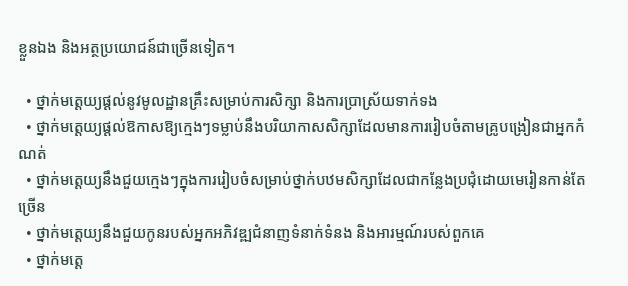ខ្លួនឯង និងអត្ថប្រយោជន៍ជាច្រើនទៀត។

  • ថ្នាក់មតេ្ដយ្យផ្ដល់នូវមូលដ្ឋានគ្រឹះសម្រាប់ការសិក្សា និងការប្រាស្រ័យទាក់ទង
  • ថ្នាក់មតេ្ដយ្យផ្ដល់ឱកាសឱ្យក្មេងៗទម្លាប់នឹងបរិយាកាសសិក្សាដែលមានការរៀបចំតាមគ្រូបង្រៀនជាអ្នកកំណត់
  • ថ្នាក់មតេ្ដយ្យនឹងជួយក្មេងៗក្នុងការរៀបចំសម្រាប់ថ្នាក់បឋមសិក្សាដែលជាកន្លែងប្រជុំដោយមេរៀនកាន់តែច្រើន
  • ថ្នាក់មតេ្ដយ្យនឹងជួយកូនរបស់អ្នកអភិវឌ្ឍជំនាញទំនាក់ទំនង និងអារម្មណ៍របស់ពួកគេ
  • ថ្នាក់មតេ្ដ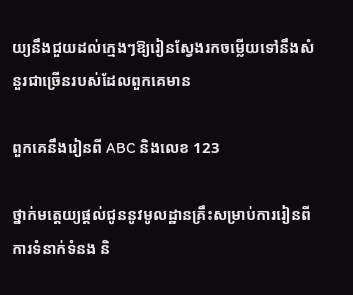យ្យនឹងជួយដល់ក្មេងៗឱ្យរៀនស្វែងរកចម្លើយទៅនឹងសំនួរជាច្រើនរបស់ដែលពួកគេមាន

ពួកគេនឹងរៀនពី ABC និងលេខ 123

ថ្នាក់មតេ្ដយ្យផ្ដល់ជូននូវមូលដ្ឋានគ្រឹះសម្រាប់ការរៀនពីការទំនាក់ទំនង និ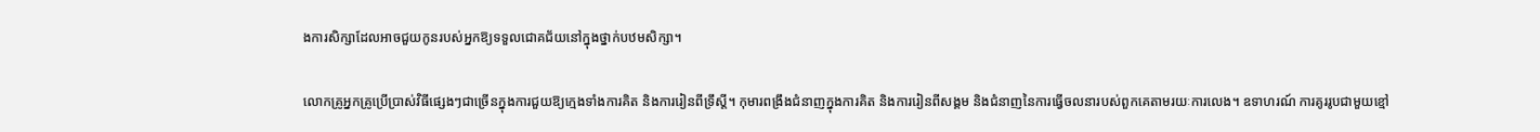ងការសិក្សាដែលអាចជួយកូនរបស់អ្នកឱ្យទទួលជោគជ័យនៅក្នុងថ្នាក់បឋមសិក្សា។

លោកគ្រូអ្នកគ្រូប្រើប្រាស់វិធីផ្សេងៗជាច្រើនក្នុងការជួយឱ្យក្មេងទាំងការគិត និងការរៀនពីទ្រឹស្ដី។ កុមារពង្រឹងជំនាញក្នុងការគិត និងការរៀនពីសង្គម និងជំនាញនៃការធ្វើចលនារបស់ពួកគេតាមរយៈការលេង។ ឧទាហរណ៍ ការគូររូបជាមួយខ្មៅ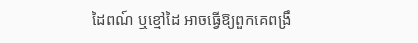ដៃពណ៍ ឬខ្មៅដៃ អាចធ្វើឱ្យពួកគេពង្រឹ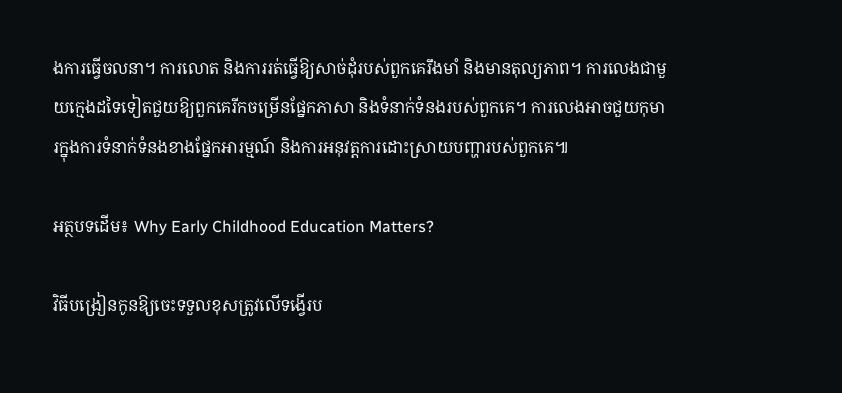ងការធ្វើចលនា។ ការលោត និងការរត់ធ្វើឱ្យសាច់ដុំរបស់ពួកគេរឹងមាំ និងមានតុល្យភាព។ ការលេងជាមួយក្មេងដទៃទៀតជួយឱ្យពួកគេរីកចម្រើនផ្នែកភាសា និងទំនាក់ទំនងរបស់ពួកគេ។ ការលេងអាចជួយកុមារក្នុងការទំនាក់ទំនងខាងផ្នែកអារម្មណ៍ និងការអនុវត្តការដោះស្រាយបញ្ហារបស់ពួកគេ៕

អត្ថបទដើម៖ Why Early Childhood Education Matters?

វិធីបង្រៀនកូនឱ្យចេះទទួលខុសត្រូវលើទង្វើរប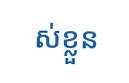ស់ខ្លួន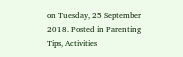on Tuesday, 25 September 2018. Posted in Parenting Tips, Activities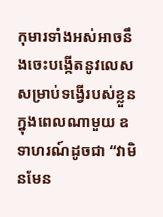កុមារទាំងអស់អាចនឹងចេះបង្កើតនូវលេសសម្រាប់ទង្វើរបស់ខ្លួនក្នុងពេលណាមួយ ឧទាហរណ៍ដូចជា “វាមិនមែន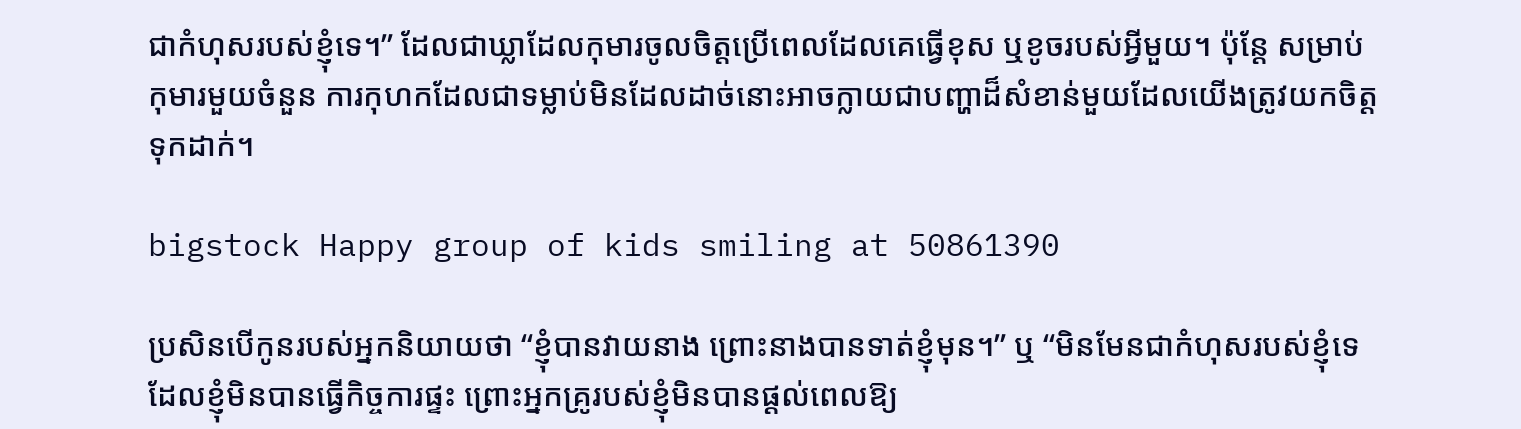ជាកំហុសរបស់ខ្ញុំទេ។” ដែលជាឃ្លាដែលកុមារចូលចិត្តប្រើពេលដែលគេធ្វើខុស ឬខូចរបស់អ្វីមួយ។ ប៉ុន្តែ សម្រាប់កុមារមួយចំនួន ការកុហកដែលជាទម្លាប់មិនដែលដាច់នោះអាចក្លាយជាបញ្ហាដ៏សំខាន់មួយដែលយើងត្រូវយកចិត្តទុកដាក់។

bigstock Happy group of kids smiling at 50861390

ប្រសិនបើកូនរបស់អ្នកនិយាយថា “ខ្ញុំបានវាយនាង ព្រោះនាងបានទាត់ខ្ញុំមុន។” ឬ “មិនមែនជាកំហុសរបស់ខ្ញុំទេ ដែលខ្ញុំមិនបានធ្វើកិច្ចការផ្ទះ ព្រោះអ្នកគ្រូរបស់ខ្ញុំមិនបានផ្ដល់ពេលឱ្យ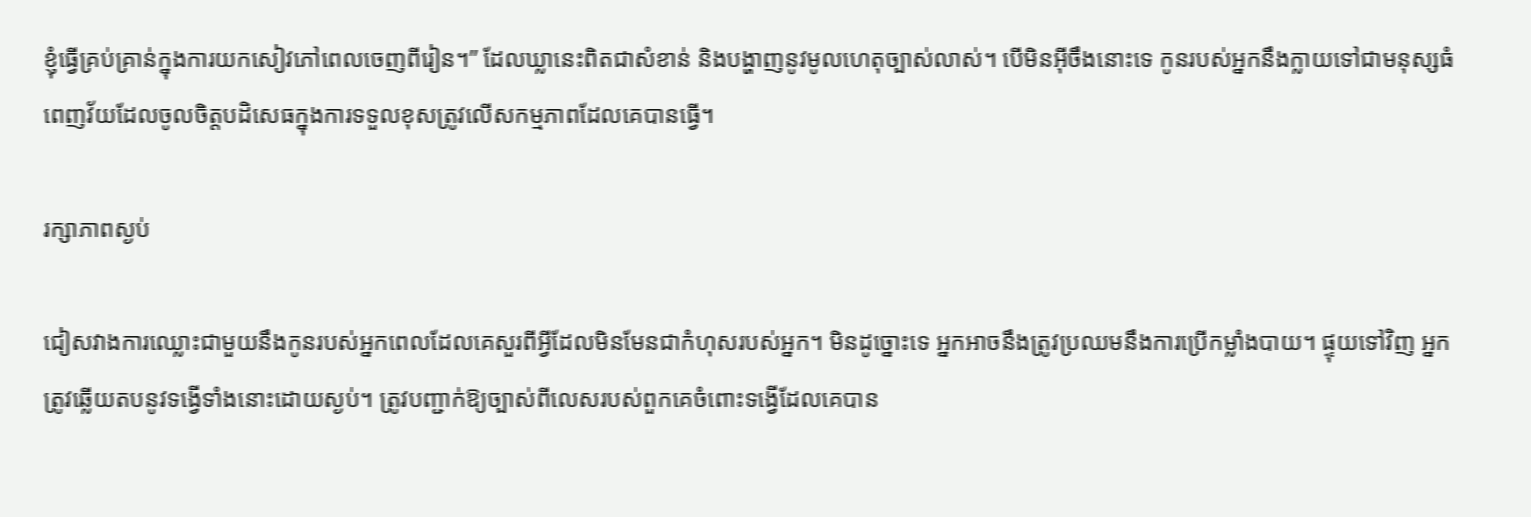ខ្ញុំធ្វើគ្រប់គ្រាន់ក្នុងការយកសៀវភៅពេលចេញពីរៀន។” ដែលឃ្លានេះពិតជាសំខាន់ និងបង្ហាញនូវមូលហេតុច្បាស់លាស់។ បើមិនអ៊ីចឹងនោះទេ កូនរបស់អ្នកនឹងក្លាយទៅជាមនុស្សធំពេញវ័យដែលចូលចិត្តបដិសេធក្នុងការទទួលខុសត្រូវលើសកម្មភាពដែលគេបានធ្វើ។

រក្សាភាពស្ងប់

ជៀសវាងការឈ្លោះជាមួយនឹងកូនរបស់អ្នកពេលដែលគេសួរពីអ្វីដែលមិនមែនជាកំហុសរបស់អ្នក។ មិនដូច្នោះទេ អ្នកអាចនឹងត្រូវប្រឈមនឹងការប្រើកម្លាំងបាយ។ ផ្ទុយទៅវិញ អ្នកត្រូវឆ្លើយតបនូវទង្វើទាំងនោះដោយស្ងប់។ ត្រូវបញ្ជាក់ឱ្យច្បាស់ពីលេសរបស់ពួកគេចំពោះទង្វើដែលគេបាន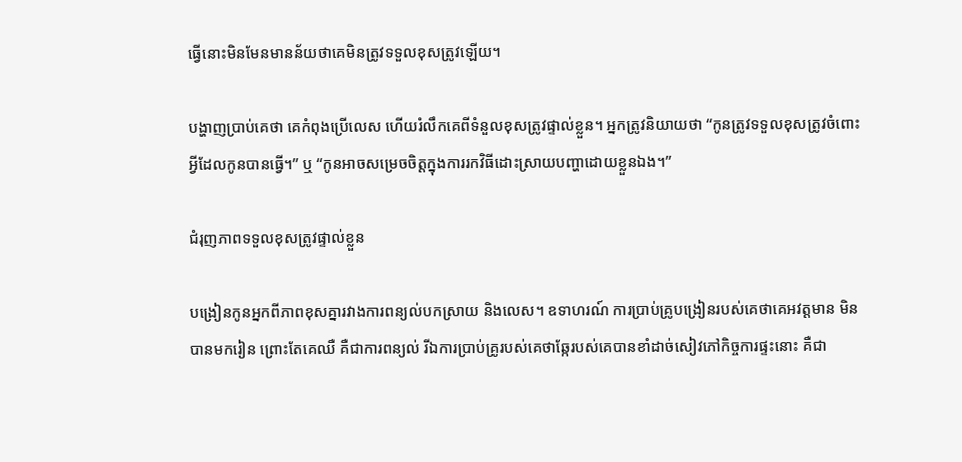ធ្វើនោះមិនមែនមានន័យថាគេមិនត្រូវទទួលខុសត្រូវឡើយ។

បង្ហាញប្រាប់គេថា គេកំពុងប្រើលេស ហើយរំលឹកគេពីទំនួលខុសត្រូវផ្ទាល់ខ្លួន។ អ្នកត្រូវនិយាយថា “កូនត្រូវទទួលខុសត្រូវចំពោះអ្វីដែលកូនបានធ្វើ។” ឬ “កូនអាចសម្រេចចិត្តក្នុងការរកវិធីដោះស្រាយបញ្ហាដោយខ្លួនឯង។”

ជំរុញភាពទទួលខុសត្រូវផ្ទាល់ខ្លួន

បង្រៀនកូនអ្នកពីភាពខុសគ្នារវាងការពន្យល់បកស្រាយ និងលេស។ ឧទាហរណ៍ ការប្រាប់គ្រូបង្រៀនរបស់គេថាគេអវត្តមាន មិនបានមករៀន ព្រោះតែគេឈឺ គឺជាការពន្យល់ រីឯការប្រាប់គ្រូរបស់គេថាឆ្កែរបស់គេបានខាំដាច់សៀវភៅកិច្ចការផ្ទះនោះ គឺជា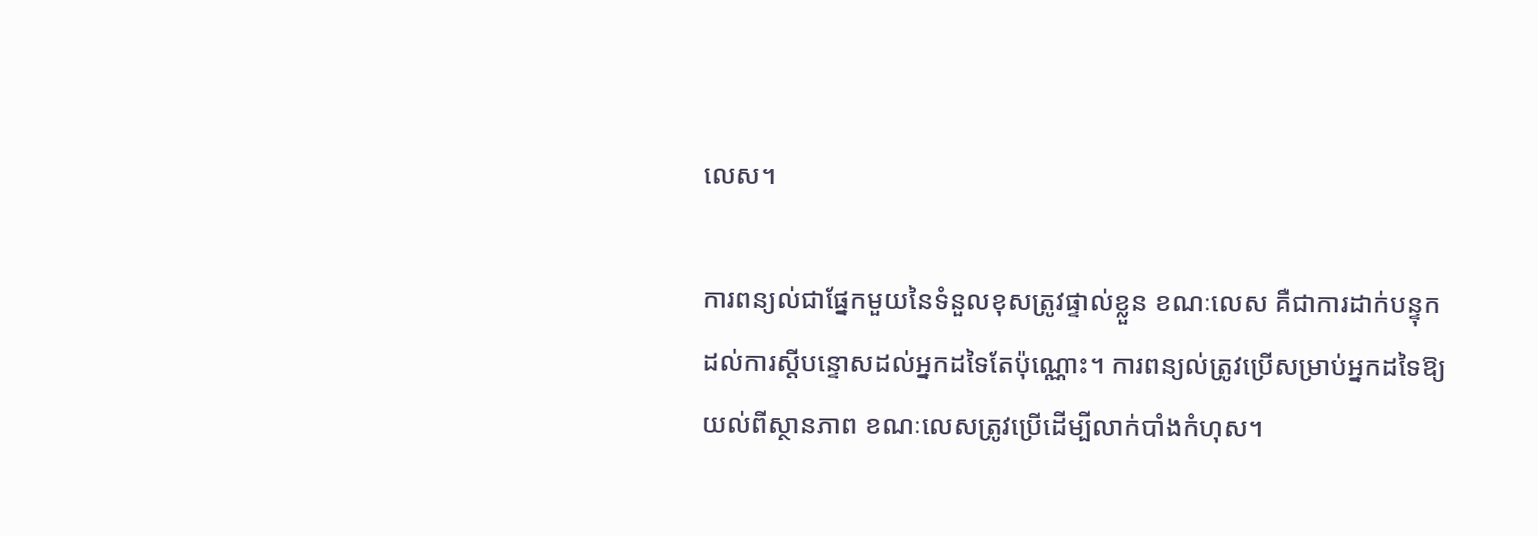លេស។

ការពន្យល់ជាផ្នែកមួយនៃទំនួលខុសត្រូវផ្ទាល់ខ្លួន ខណៈលេស គឺជាការដាក់បន្ទុកដល់ការស្ដីបន្ទោសដល់អ្នកដទៃតែប៉ុណ្ណោះ។ ការពន្យល់ត្រូវប្រើសម្រាប់អ្នកដទៃឱ្យយល់ពីស្ថានភាព ខណៈលេសត្រូវប្រើដើម្បីលាក់បាំងកំហុស។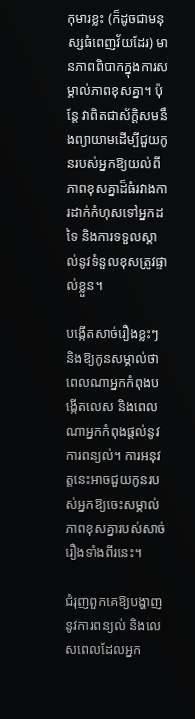កុមារខ្លះ (ក៏ដូចជាមនុស្សធំពេញវ័យដែរ) មានភាពពិបាកក្នុងការសម្គាល់ភាពខុសគ្នា។ ប៉ុន្តែ វាពិតជាស័ក្ដិសមនឹងព្យាយាមដើម្បីជួយកូនរបស់អ្នកឱ្យយល់ពីភាពខុសគ្នាដ៏ធំរវាងការដាក់កំហុសទៅអ្នកដទៃ និងការទទួលស្គាល់នូវទំនួលខុសត្រូវផ្ទាល់ខ្លួន។

បង្កើតសាច់រឿងខ្លះៗ និងឱ្យកូនសម្គាល់ថាពេលណាអ្នកកំពុងបង្កើតលេស និងពេលណាអ្នកកំពុងផ្ដល់នូវការពន្យល់។ ការអនុវត្តនេះអាចជួយកូនរបស់អ្នកឱ្យចេះសម្គាល់ភាពខុសគ្នារបស់សាច់រឿងទាំងពីរនេះ។

ជំរុញពួកគេឱ្យបង្ហាញនូវការពន្យល់ និងលេសពេលដែលអ្នក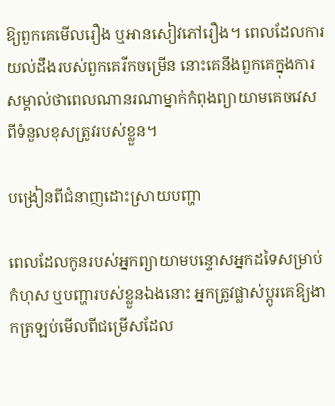ឱ្យពួកគេមើលរឿង ឬអានសៀវភៅរឿង។ ពេលដែលការយល់ដឹងរបស់ពួកគេរីកចម្រើន នោះគេនឹងពួកគេក្នុងការសម្គាល់ថាពេលណានរណាម្នាក់កំពុងព្យាយាមគេចវេសពីទំនួលខុសត្រូវរបស់ខ្លួន។

បង្រៀនពីជំនាញដោះស្រាយបញ្ហា

ពេលដែលកូនរបស់អ្នកព្យាយាមបន្ទោសអ្នកដទៃសម្រាប់កំហុស ឬបញ្ហារបស់ខ្លួនឯងនោះ អ្នកត្រូវផ្លាស់ប្ដូរគេឱ្យងាកត្រឡប់មើលពីជម្រើសដែល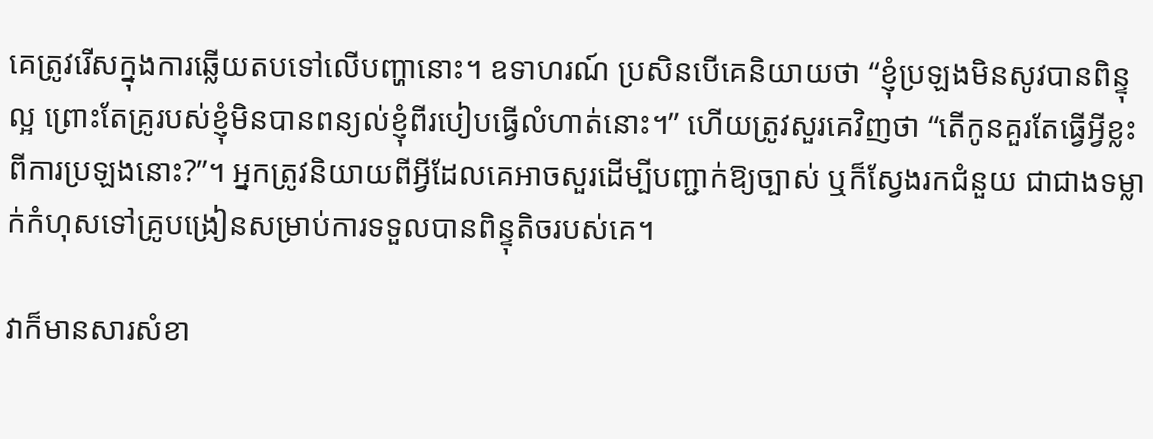គេត្រូវរើសក្នុងការឆ្លើយតបទៅលើបញ្ហានោះ។ ឧទាហរណ៍ ប្រសិនបើគេនិយាយថា “ខ្ញុំប្រឡងមិនសូវបានពិន្ទុល្អ ព្រោះតែគ្រូរបស់ខ្ញុំមិនបានពន្យល់ខ្ញុំពីរបៀបធ្វើលំហាត់នោះ។” ហើយត្រូវសួរគេវិញថា “តើកូនគួរតែធ្វើអ្វីខ្លះពីការប្រឡងនោះ?”។ អ្នកត្រូវនិយាយពីអ្វីដែលគេអាចសួរដើម្បីបញ្ជាក់ឱ្យច្បាស់ ឬក៏ស្វែងរកជំនួយ ជាជាងទម្លាក់កំហុសទៅគ្រូបង្រៀនសម្រាប់ការទទួលបានពិន្ទុតិចរបស់គេ។

វាក៏មានសារសំខា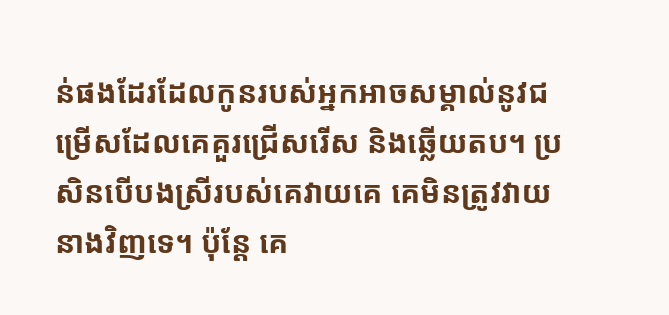ន់ផងដែរដែលកូនរបស់អ្នកអាចសម្គាល់នូវជម្រើសដែលគេគួរជ្រើសរើស និងឆ្លើយតប។ ប្រសិនបើបងស្រីរបស់គេវាយគេ គេមិនត្រូវវាយនាងវិញទេ។ ប៉ុន្តែ គេ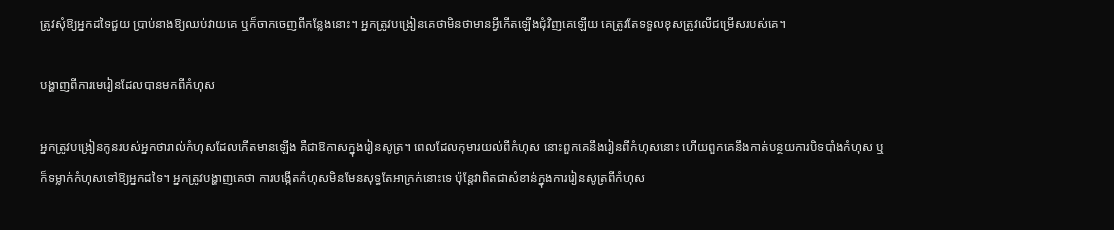ត្រូវសុំឱ្យអ្នកដទៃជួយ ប្រាប់នាងឱ្យឈប់វាយគេ ឬក៏ចាកចេញពីកន្លែងនោះ។ អ្នកត្រូវបង្រៀនគេថាមិនថាមានអ្វីកើតឡើងជុំវិញគេឡើយ គេត្រូវតែទទួលខុសត្រូវលើជម្រើសរបស់គេ។

បង្ហាញពីការមេរៀនដែលបានមកពីកំហុស

អ្នកត្រូវបង្រៀនកូនរបស់អ្នកថារាល់កំហុសដែលកើតមានឡើង គឺជាឱកាសក្នុងរៀនសូត្រ។ ពេលដែលកុមារយល់ពីកំហុស នោះពួកគេនឹងរៀនពីកំហុសនោះ ហើយពួកគេនឹងកាត់បន្ថយការបិទបាំងកំហុស ឬក៏ទម្លាក់កំហុសទៅឱ្យអ្នកដទៃ។ អ្នកត្រូវបង្ហាញគេថា ការបង្កើតកំហុសមិនមែនសុទ្ធតែអាក្រក់នោះទេ ប៉ុន្តែវាពិតជាសំខាន់ក្នុងការរៀនសូត្រពីកំហុស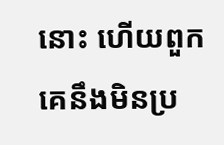នោះ ហើយពួកគេនឹងមិនប្រ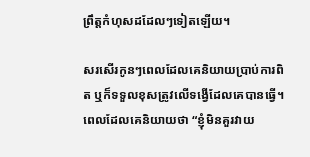ព្រឹត្តកំហុសដដែលៗទៀតឡើយ។

សរសើរកូនៗពេលដែលគេនិយាយប្រាប់ការពិត ឬក៏ទទួលខុសត្រូវលើទង្វើដែលគេបានធ្វើ។ ពេលដែលគេនិយាយថា “ខ្ញុំមិនគួរវាយ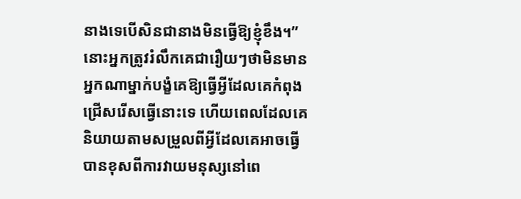នាងទេបើសិនជានាងមិនធ្វើឱ្យខ្ញុំខឹង។” នោះអ្នកត្រូវរំលឹកគេជារឿយៗថាមិនមានអ្នកណាម្នាក់បង្ខំគេឱ្យធ្វើអ្វីដែលគេកំពុងជ្រើសរើសធ្វើនោះទេ ហើយពេលដែលគេនិយាយតាមសម្រួលពីអ្វីដែលគេអាចធ្វើបានខុសពីការវាយមនុស្សនៅពេ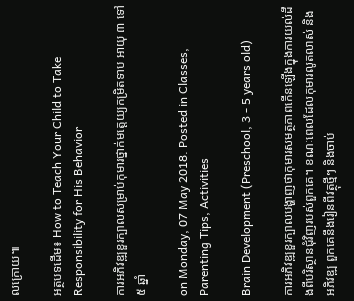លក្រោយ៕

អត្ថបទដើម៖ How to Teach Your Child to Take Responsibility for His Behavior

ការអភិវឌ្ឍខួរក្បាលសម្រាប់កុមារថ្នាក់មត្តេយ្យកម្រិតទាប អាយុ ៣ ទៅ ៥ ឆ្នាំ

on Monday, 07 May 2018. Posted in Classes, Parenting Tips, Activities

Brain Development (Preschool, 3 - 5 years old)

ការអភិវឌ្ឍខួរក្បាលបង្ហាញថាកុមារសមត្ថភាពកើនឡើងក្នុងការយល់ដឹងពីបរិស្ថានជុំវិញរបស់ពួកគេ។ ខណៈពេលដែលកុមារលូតលាស់ និងអភិវឌ្ឍ ពួកគេនឹងរៀនពីវត្ថុថ្មីៗ និងចាប់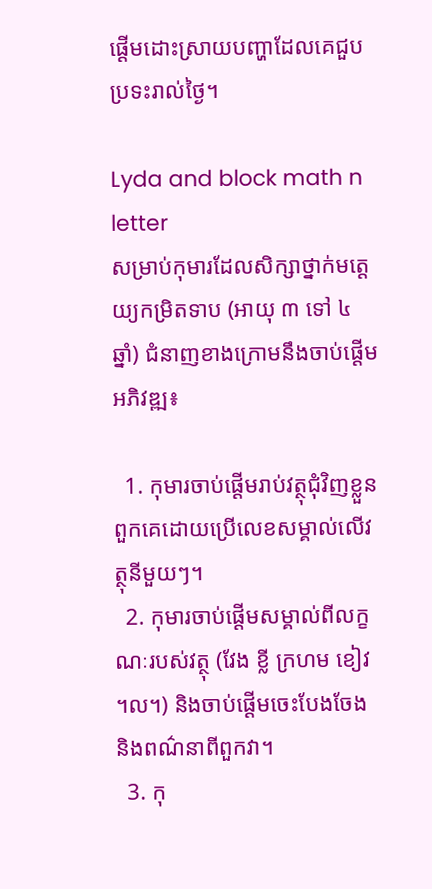ផ្ដើមដោះស្រាយបញ្ហាដែលគេជួបប្រទះរាល់ថ្ងៃ។

Lyda and block math n letter
សម្រាប់កុមារដែលសិក្សាថ្នាក់មត្តេយ្យកម្រិតទាប (អាយុ ៣ ទៅ ៤ ឆ្នាំ) ជំនាញខាងក្រោមនឹងចាប់ផ្ដើមអភិវឌ្ឍ៖

  1. កុមារចាប់ផ្ដើមរាប់វត្ថុជុំវិញខ្លួនពួកគេដោយប្រើលេខសម្គាល់លើវត្ថុនីមួយៗ។
  2. កុមារចាប់ផ្ដើមសម្គាល់ពីលក្ខណៈរបស់វត្ថុ (វែង ខ្លី ក្រហម ខៀវ ។ល។) និងចាប់ផ្ដើមចេះបែងចែង និងពណ៌នាពីពួកវា។
  3. កុ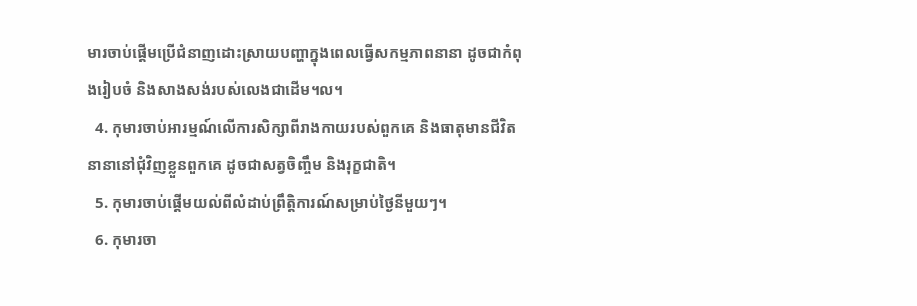មារចាប់ផ្ដើមប្រើជំនាញដោះស្រាយបញ្ហាក្នុងពេលធ្វើសកម្មភាពនានា ដូចជាកំពុងរៀបចំ និងសាងសង់របស់លេងជាដើម។ល។
  4. កុមារចាប់អារម្មណ៍លើការសិក្សាពីរាងកាយរបស់ពួកគេ និងធាតុមានជីវិតនានានៅជុំវិញខ្លួនពួកគេ ដូចជាសត្វចិញ្ចឹម និងរុក្ខជាតិ។
  5. កុមារចាប់ផ្ដើមយល់ពីលំដាប់ព្រឹត្តិការណ៍សម្រាប់ថ្ងៃនីមួយៗ។
  6. កុមារចា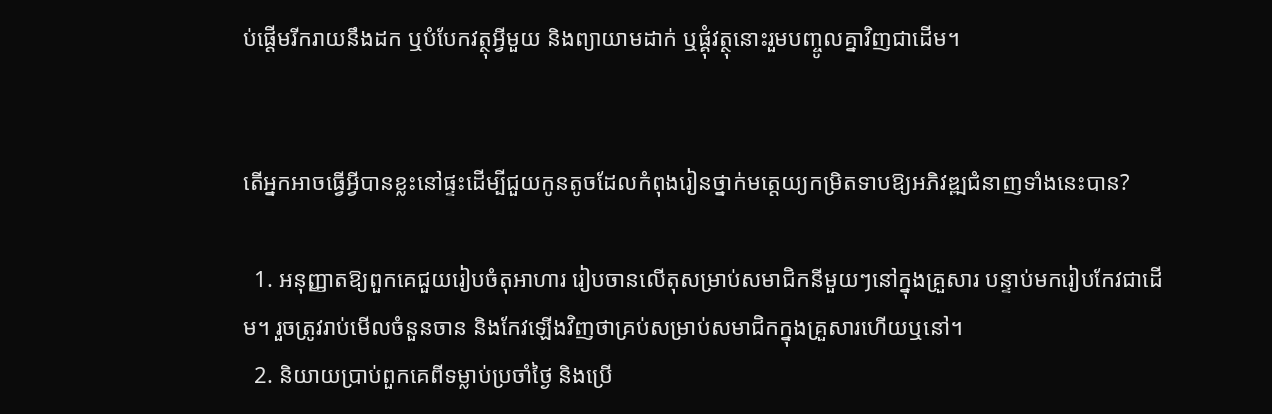ប់ផ្ដើមរីករាយនឹងដក ឬបំបែកវត្ថុអ្វីមួយ និងព្យាយាមដាក់ ឬផ្គុំវត្ថុនោះរួមបញ្ចូលគ្នាវិញជាដើម។


តើអ្នកអាចធ្វើអ្វីបានខ្លះនៅផ្ទះដើម្បីជួយកូនតូចដែលកំពុងរៀនថ្នាក់មត្តេយ្យកម្រិតទាបឱ្យអភិវឌ្ឍជំនាញទាំងនេះបាន?

  1. អនុញ្ញាតឱ្យពួកគេជួយរៀបចំតុអាហារ រៀបចានលើតុសម្រាប់សមាជិកនីមួយៗនៅក្នុងគ្រួសារ បន្ទាប់មករៀបកែវជាដើម។ រួចត្រូវរាប់មើលចំនួនចាន និងកែវឡើងវិញថាគ្រប់សម្រាប់សមាជិកក្នុងគ្រួសារហើយឬនៅ។
  2. និយាយប្រាប់ពួកគេពីទម្លាប់ប្រចាំថ្ងៃ និងប្រើ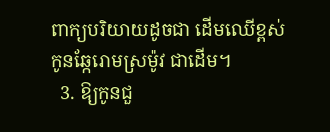ពាក្យបរិយាយដូចជា ដើមឈើខ្ពស់ កូនឆ្កែរោមស្រម៉ូវ ជាដើម។
  3. ឱ្យកូនជួ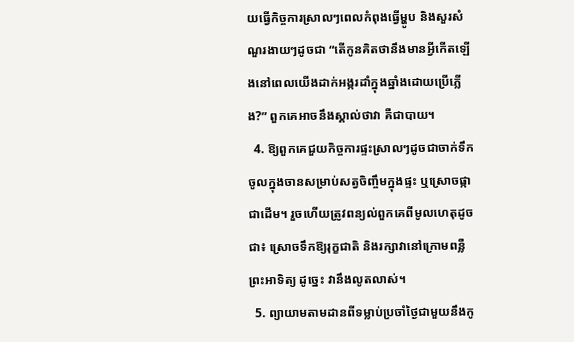យធ្វើកិច្ចការស្រាលៗពេលកំពុងធ្វើម្ហូប និងសួរសំណួរងាយៗដូចជា “តើកូនគិតថានឹងមានអ្វីកើតឡើងនៅពេលយើងដាក់អង្ករដាំក្នុងឆ្នាំងដោយប្រើភ្លើង?” ពួកគេអាចនឹងស្គាល់ថាវា គឺជាបាយ។
  4. ឱ្យពួកគេជួយកិច្ចការផ្ទះស្រាលៗដូចជាចាក់ទឹកចូលក្នុងចានសម្រាប់សត្វចិញ្ចឹមក្នុងផ្ទះ ឬស្រោចផ្កាជាដើម។ រួចហើយត្រូវពន្យល់ពួកគេពីមូលហេតុដូចជា៖ ស្រោចទឹកឱ្យរុក្ខជាតិ និងរក្សាវានៅក្រោមពន្លឺព្រះអាទិត្យ ដូច្នេះ វានឹងលូតលាស់។
  5. ព្យាយាមតាមដានពីទម្លាប់ប្រចាំថ្ងៃជាមួយនឹងកូ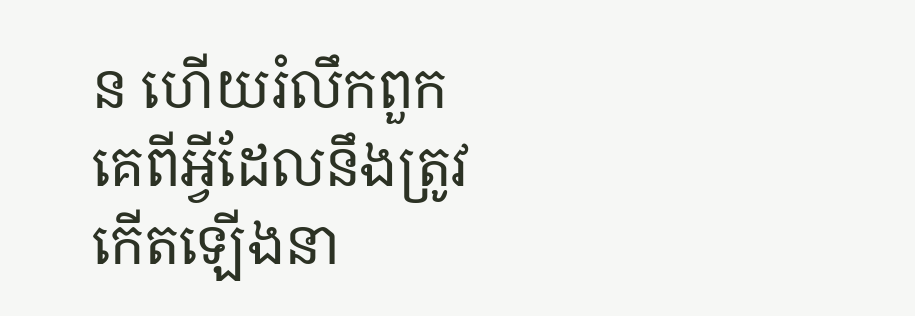ន ហើយរំលឹកពួកគេពីអ្វីដែលនឹងត្រូវកើតឡើងនា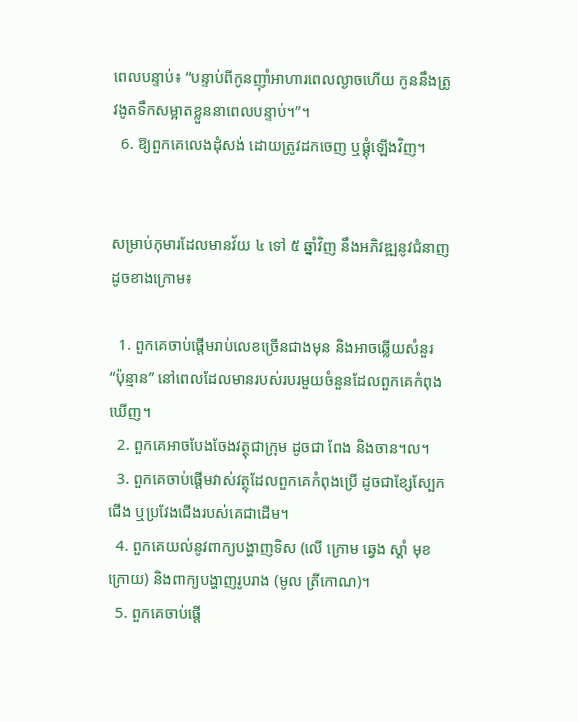ពេលបន្ទាប់៖ “បន្ទាប់ពីកូនញ៉ាំអាហារពេលល្ងាចហើយ កូននឹងត្រូវងូតទឹកសម្អាតខ្លួននាពេលបន្ទាប់។”។
  6. ឱ្យពួកគេលេងដុំសង់ ដោយត្រូវដកចេញ ឬផ្គុំឡើងវិញ។


សម្រាប់កុមារដែលមានវ័យ ៤ ទៅ ៥ ឆ្នាំវិញ នឹងអភិវឌ្ឍនូវជំនាញដូចខាងក្រោម៖

  1. ពួកគេចាប់ផ្ដើមរាប់លេខច្រើនជាងមុន និងអាចឆ្លើយសំនួរ “ប៉ុន្មាន” នៅពេលដែលមានរបស់របរមួយចំនួនដែលពួកគេកំពុងឃើញ។
  2. ពួកគេអាចបែងចែងវត្ថុជាក្រុម ដូចជា ពែង និងចាន។ល។
  3. ពួកគេចាប់ផ្ដើមវាស់វត្ថុដែលពួកគេកំពុងប្រើ ដូចជាខ្សែស្បែកជើង ឬប្រវែងជើងរបស់គេជាដើម។
  4. ពួកគេយល់នូវពាក្យបង្ហាញទិស (លើ ក្រោម ឆ្វេង ស្ដាំ មុខ ក្រោយ) និងពាក្យបង្ហាញរូបរាង (មូល ត្រីកោណ)។
  5. ពួកគេចាប់ផ្ដើ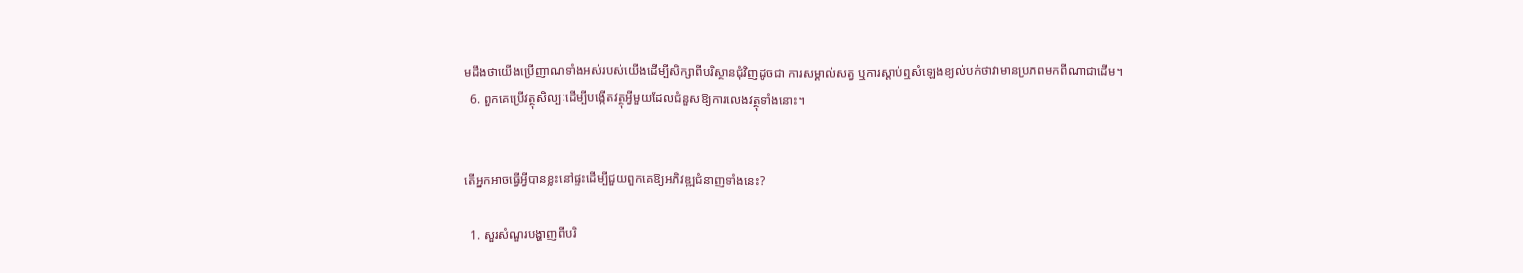មដឹងថាយើងប្រើញាណទាំងអស់របស់យើងដើម្បីសិក្សាពីបរិស្ថានជុំវិញដូចជា ការសម្គាល់សត្វ ឬការស្ដាប់ឮសំឡេងខ្យល់បក់ថាវាមានប្រភពមកពីណាជាដើម។
  6. ពួកគេប្រើវត្ថុសិល្បៈដើម្បីបង្កើតវត្ថុអ្វីមួយដែលជំនួសឱ្យការលេងវត្ថុទាំងនោះ។


តើអ្នកអាចធ្វើអ្វីបានខ្លះនៅផ្ទះដើម្បីជួយពួកគេឱ្យអភិវឌ្ឍជំនាញទាំងនេះ?

  1. សួរសំណួរបង្ហាញពីបរិ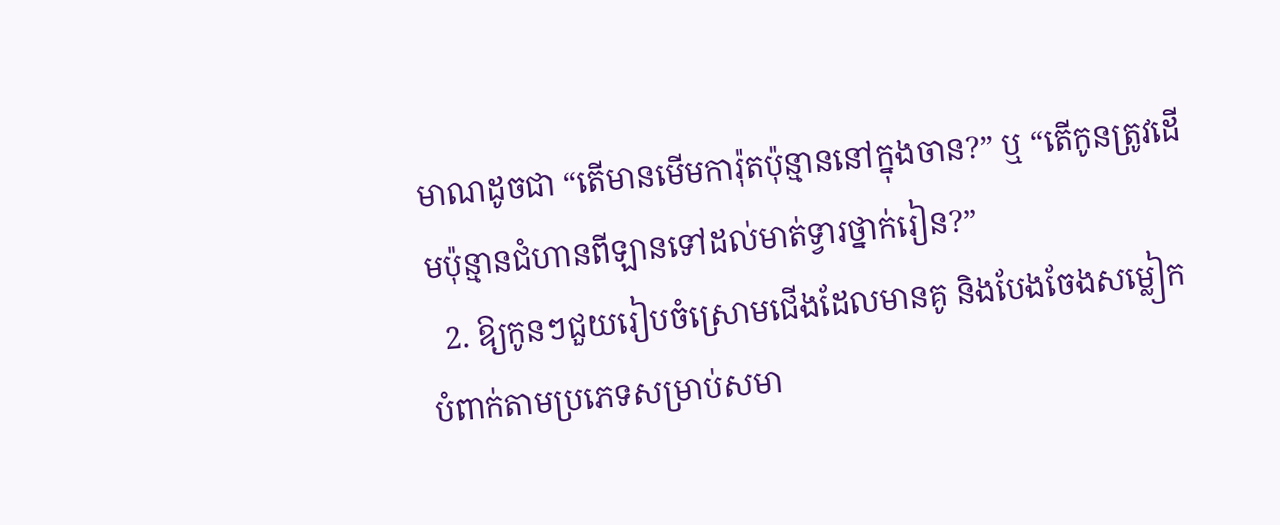មាណដូចជា “តើមានមើមការ៉ុតប៉ុន្មាននៅក្នុងចាន?” ឬ “តើកូនត្រូវដើមប៉ុន្មានជំហានពីឡានទៅដល់មាត់ទ្វារថ្នាក់រៀន?”
  2. ឱ្យកូនៗជួយរៀបចំស្រោមជើងដែលមានគូ និងបែងចែងសម្លៀកបំពាក់តាមប្រភេទសម្រាប់សមា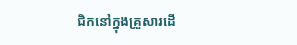ជិកនៅក្នុងគ្រួសារដើ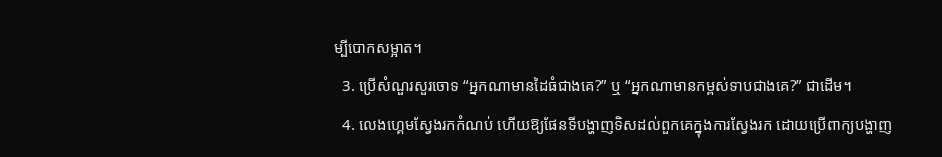ម្បីបោកសម្អាត។
  3. ប្រើសំណួរសួរចោទ “អ្នកណាមានដៃធំជាងគេ?” ឬ “អ្នកណាមានកម្ពស់ទាបជាងគេ?” ជាដើម។
  4. លេងហ្គេមស្វែងរកកំណប់ ហើយឱ្យផែនទីបង្ហាញទិសដល់ពួកគេក្នុងការស្វែងរក ដោយប្រើពាក្យបង្ហាញ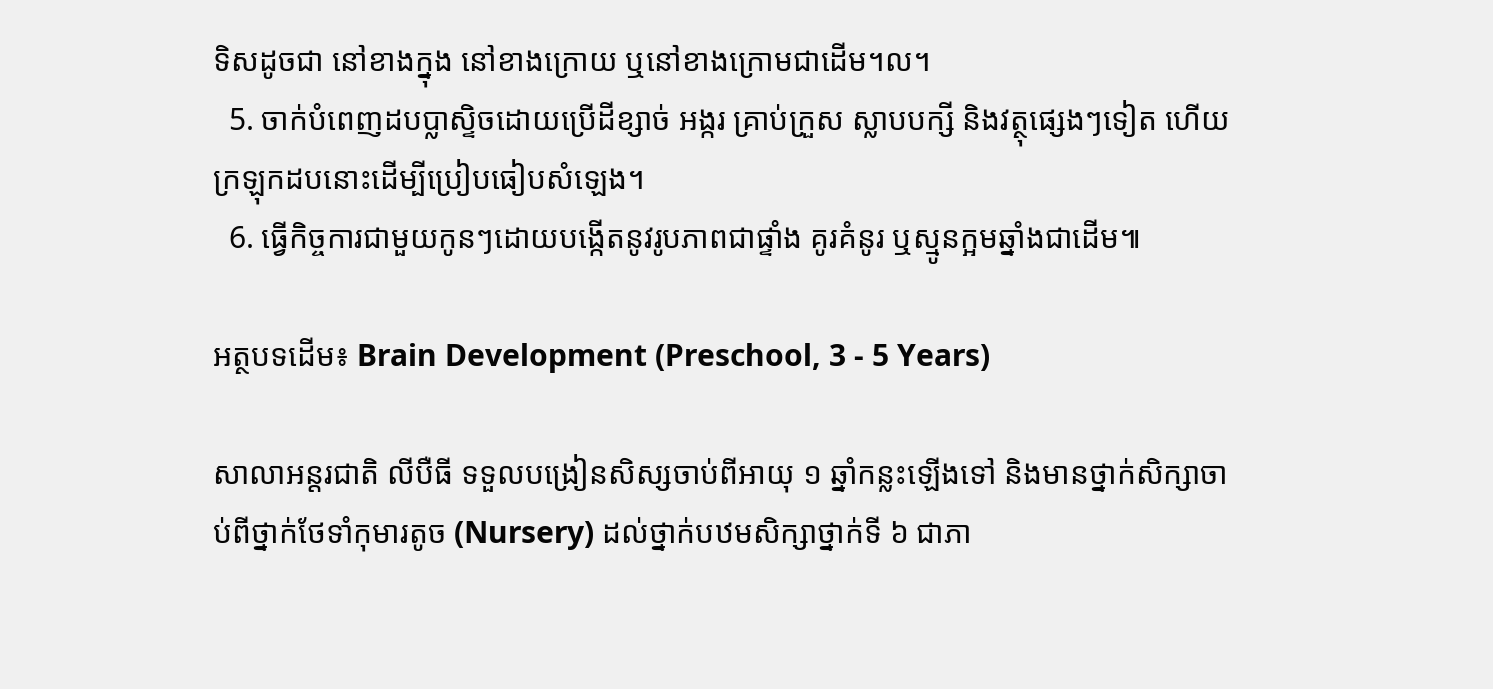ទិសដូចជា នៅខាងក្នុង នៅខាងក្រោយ ឬនៅខាងក្រោមជាដើម។ល។
  5. ចាក់បំពេញដបប្លាស្ទិចដោយប្រើដីខ្សាច់ អង្ករ គ្រាប់ក្រួស ស្លាបបក្សី និងវត្ថុផ្សេងៗទៀត ហើយក្រឡុកដបនោះដើម្បីប្រៀបធៀបសំឡេង។
  6. ធ្វើកិច្ចការជាមួយកូនៗដោយបង្កើតនូវរូបភាពជាផ្ទាំង គូរគំនូរ ឬស្មូនក្អមឆ្នាំងជាដើម៕

អត្ថបទដើម៖ Brain Development (Preschool, 3 - 5 Years)

សាលាអន្តរជាតិ លីបឺធី ទទួលបង្រៀនសិស្សចាប់ពីអាយុ ១ ឆ្នាំកន្លះឡើងទៅ និងមានថ្នាក់សិក្សាចាប់ពីថ្នាក់ថែទាំកុមារតូច (Nursery) ដល់ថ្នាក់បឋមសិក្សាថ្នាក់ទី ៦ ជាភា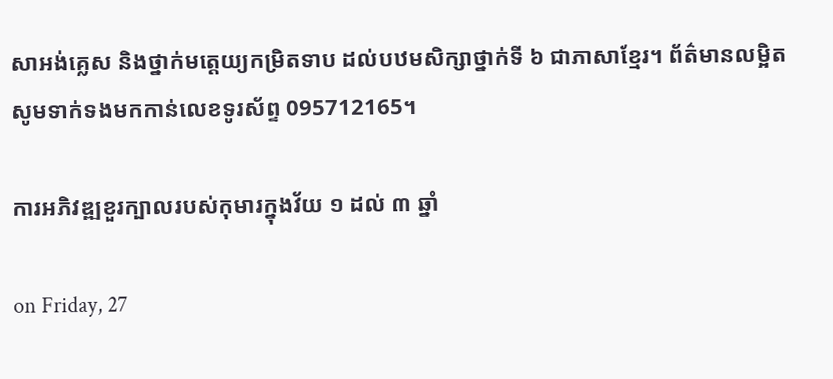សាអង់គ្លេស និងថ្នាក់មត្តេយ្យកម្រិតទាប ដល់បឋមសិក្សាថ្នាក់ទី ៦ ជាភាសាខ្មែរ។ ព័ត៌មានលម្អិត សូមទាក់ទងមកកាន់លេខទូរស័ព្ទ 095712165។

ការអភិវឌ្ឍខួរក្បាលរបស់កុមារក្នុងវ័យ ១ ដល់ ៣ ឆ្នាំ

on Friday, 27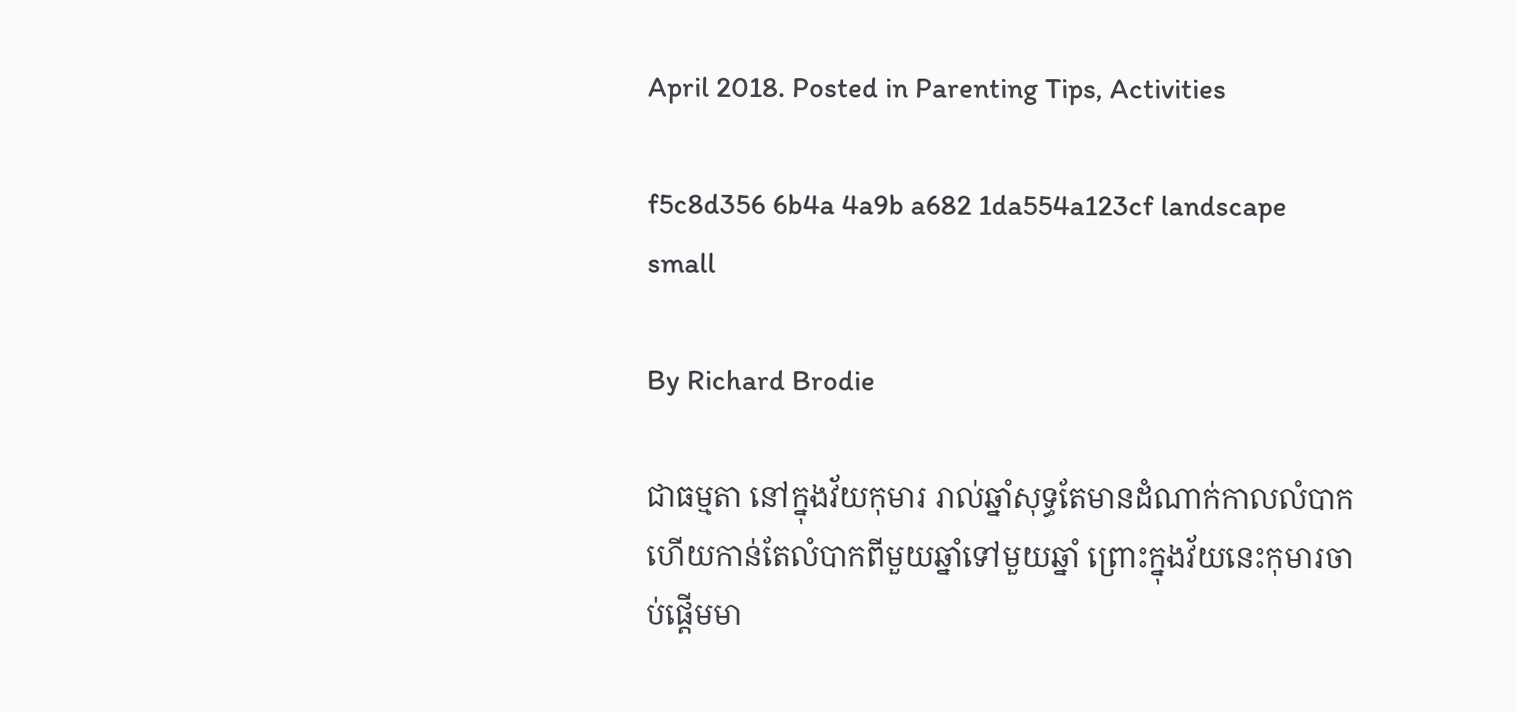April 2018. Posted in Parenting Tips, Activities

f5c8d356 6b4a 4a9b a682 1da554a123cf landscape small

By Richard Brodie

ជាធម្មតា នៅក្នុងវ័យកុមារ រាល់ឆ្នាំសុទ្ធតែមានដំណាក់កាលលំបាក ហើយកាន់តែលំបាកពីមួយឆ្នាំទៅមួយឆ្នាំ ព្រោះក្នុងវ័យនេះកុមារចាប់ផ្ដើមមា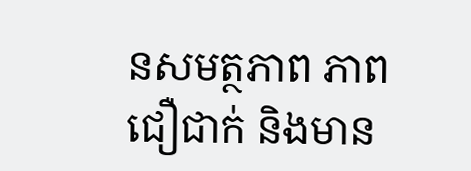នសមត្ថភាព ភាពជឿជាក់ និងមាន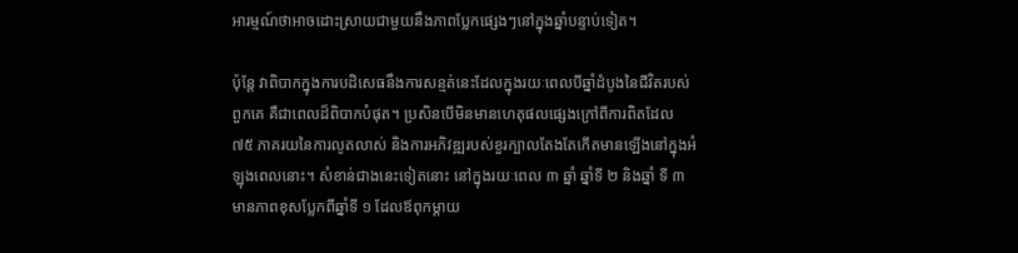អារម្មណ៍ថាអាចដោះស្រាយជាមួយនឹងភាពប្លែកផ្សេងៗនៅក្នុងឆ្នាំបន្ទាប់ទៀត។

ប៉ុន្តែ វាពិបាកក្នុងការបដិសេធនឹងការសន្មត់នេះដែលក្នុងរយៈពេលបីឆ្នាំដំបូងនៃជីវិតរបស់ពួកគេ គឺជាពេលដ៏ពិបាកបំផុត។ ប្រសិនបើមិនមានហេតុផលផ្សេងក្រៅពីការពិតដែល ៧៥ ភាគរយនៃការលូតលាស់ និងការអភិវឌ្ឍរបស់ខួរក្បាលតែងតែកើតមានឡើងនៅក្នុងអំឡុងពេលនោះ។ សំខាន់ជាងនេះទៀតនោះ នៅក្នុងរយៈពេល ៣ ឆ្នាំ ឆ្នាំទី ២ និងឆ្នាំ ទី ៣ មានភាពខុសប្លែកពីឆ្នាំទី ១ ដែលឪពុកម្ដាយ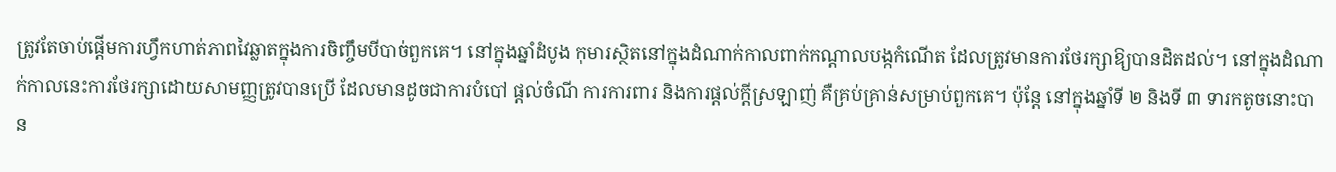ត្រូវតែចាប់ផ្ដើមការហ្វឹកហាត់ភាពវៃឆ្លាតក្នុងការចិញ្ចឹមបីបាច់ពួកគេ។ នៅក្នុងឆ្នាំដំបូង កុមារស្ថិតនៅក្នុងដំណាក់កាលពាក់កណ្ដាលបង្កកំណើត ដែលត្រូវមានការថែរក្សាឱ្យបានដិតដល់។ នៅក្នុងដំណាក់កាលនេះការថែរក្សាដោយសាមញ្ញត្រូវបានប្រើ ដែលមានដូចជាការបំបៅ ផ្ដល់ចំណី ការការពារ និងការផ្ដល់ក្ដីស្រឡាញ់ គឺគ្រប់គ្រាន់សម្រាប់ពួកគេ។ ប៉ុន្តែ នៅក្នុងឆ្នាំទី ២ និងទី ៣ ទារកតូចនោះបាន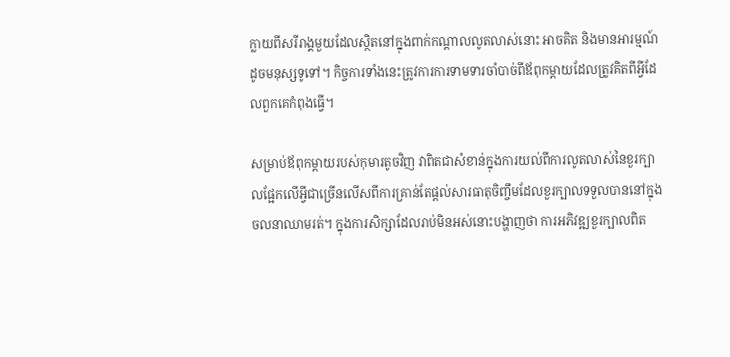ក្លាយពីសរីរាង្គមួយដែលស្ថិតនៅក្នុងពាក់កណ្ដាលលូតលាស់នោះ អាចគិត និងមានអារម្មណ៍ដូចមនុស្សទូទៅ។ កិច្ចការទាំងនេះត្រូវការការទាមទារចាំបាច់ពីឪពុកម្ដាយដែលត្រូវគិតពីអ្វីដែលពួកគេកំពុងធ្វើ។

សម្រាប់ឪពុកម្ដាយរបស់កុមារតូចវិញ វាពិតជាសំខាន់ក្នុងការយល់ពីការលូតលាស់នៃខួរក្បាលផ្អែកលើអ្វីជាច្រើនលើសពីការគ្រាន់តែផ្ដល់សារធាតុចិញ្ចឹមដែលខួរក្បាលទទួលបាននៅក្នុងចលនាឈាមរត់។ ក្នុងការសិក្សាដែលរាប់មិនអស់នោះបង្ហាញថា ការអភិវឌ្ឍខួរក្បាលពិត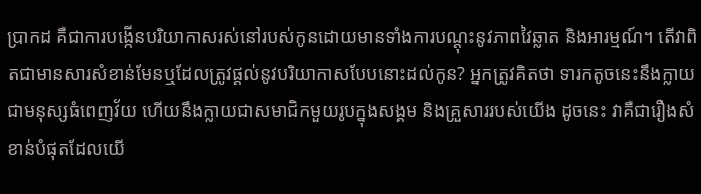ប្រាកដ គឺជាការបង្កើនបរិយាកាសរស់នៅរបស់កូនដោយមានទាំងការបណ្ដុះនូវភាពវៃឆ្លាត និងអារម្មណ៍។ តើវាពិតជាមានសារសំខាន់មែនឬដែលត្រូវផ្ដល់នូវបរិយាកាសបែបនោះដល់កូន? អ្នកត្រូវគិតថា ទារកតូចនេះនឹងក្លាយជាមនុស្សធំពេញវ័យ ហើយនឹងក្លាយជាសមាជិកមួយរូបក្នុងសង្គម និងគ្រួសាររបស់យើង ដូចនេះ វាគឺជារឿងសំខាន់បំផុតដែលយើ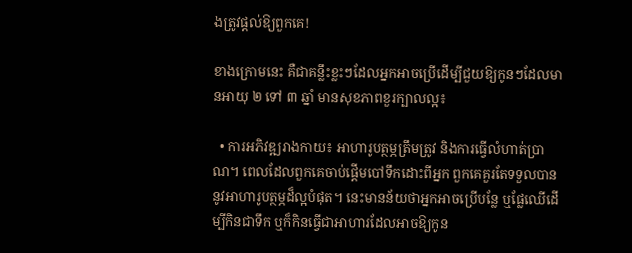ងត្រូវផ្ដល់ឱ្យពួកគេ!

ខាងក្រោមនេះ គឺជាគន្លឹះខ្លះៗដែលអ្នកអាចប្រើដើម្បីជួយឱ្យកូនៗដែលមានអាយុ ២ ទៅ ៣ ឆ្នាំ មានសុខភាពខួរក្បាលល្អ៖

  • ការអភិវឌ្ឍរាងកាយ៖ អាហារូបត្ថម្ភត្រឹមត្រូវ និងការធ្វើលំហាត់ប្រាណ។ ពេលដែលពួកគេចាប់ផ្ដើមបៅទឹកដោះពីអ្នក ពួកគេគួរតែទទួលបាននូវអាហារូបត្ថម្ភដ៏ល្អបំផុត។ នេះមានន័យថាអ្នកអាចប្រើបន្លែ ឬផ្លែឈើដើម្បីកិនជាទឹក ឬក៏កិនធ្វើជាអាហារដែលអាចឱ្យកូន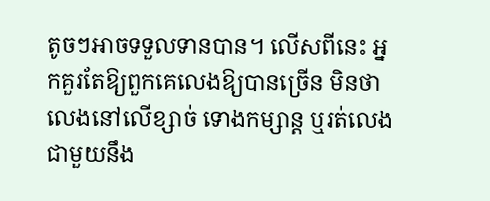តូចៗអាចទទួលទានបាន។ លើសពីនេះ អ្នកគួរតែឱ្យពួកគេលេងឱ្យបានច្រើន មិនថាលេងនៅលើខ្សាច់ ទោងកម្សាន្ត ឬរត់លេងជាមួយនឹង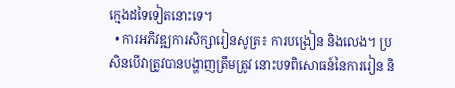ក្មេងដទៃទៀតនោះទេ។
  • ការអភិវឌ្ឍការសិក្សារៀនសូត្រ៖ ការបង្រៀន និងលេង។ ប្រសិនបើវាត្រូវបានបង្ហាញត្រឹមត្រូវ នោះបទពិសោធន៍នៃការរៀន និ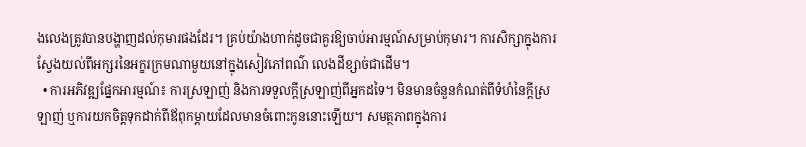ងលេងត្រូវបានបង្ហាញដល់កុមារផងដែរ។ គ្រប់យ៉ាងហាក់ដូចជាគួរឱ្យចាប់អារម្មណ៍សម្រាប់កុមារ។ ការសិក្សាក្នុងការស្វែងយល់ពីអក្សរនៃអក្ខរក្រមណាមួយនៅក្នុងសៀវភៅពណ៌ លេងដីខ្សាច់ជាដើម។
  • ការអភិវឌ្ឍផ្នែកអារម្មណ៍៖ ការស្រឡាញ់ និងការទទួលក្ដីស្រឡាញ់ពីអ្នកដទៃ។ មិនមានចំនួនកំណត់ពីទំហំនៃក្ដីស្រឡាញ់ ឬការយកចិត្តទុកដាក់ពីឪពុកម្ដាយដែលមានចំពោះកូននោះឡើយ។ សមត្ថភាពក្នុងការ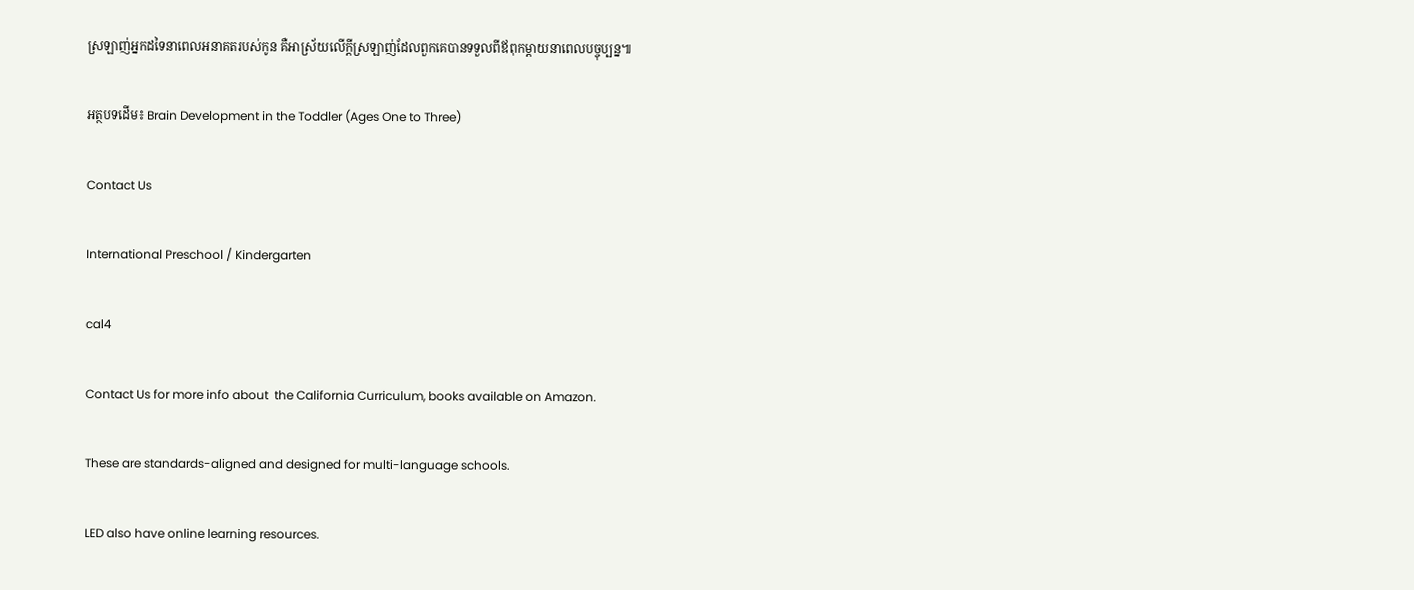ស្រឡាញ់អ្នកដទៃនាពេលអនាគតរបស់កូន គឺអាស្រ័យលើក្ដីស្រឡាញ់ដែលពួកគេបានទទួលពីឪពុកម្ដាយនាពេលបច្ចុប្បន្ន៕

អត្ថបទដើម៖ Brain Development in the Toddler (Ages One to Three)

Contact Us

International Preschool / Kindergarten

cal4

Contact Us for more info about  the California Curriculum, books available on Amazon.

These are standards-aligned and designed for multi-language schools.

LED also have online learning resources.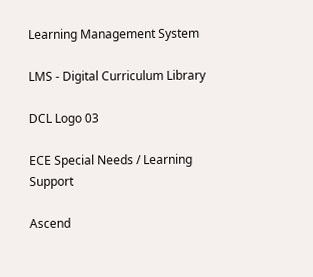Learning Management System

LMS - Digital Curriculum Library

DCL Logo 03

ECE Special Needs / Learning Support

Ascend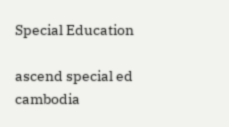Special Education

ascend special ed  cambodia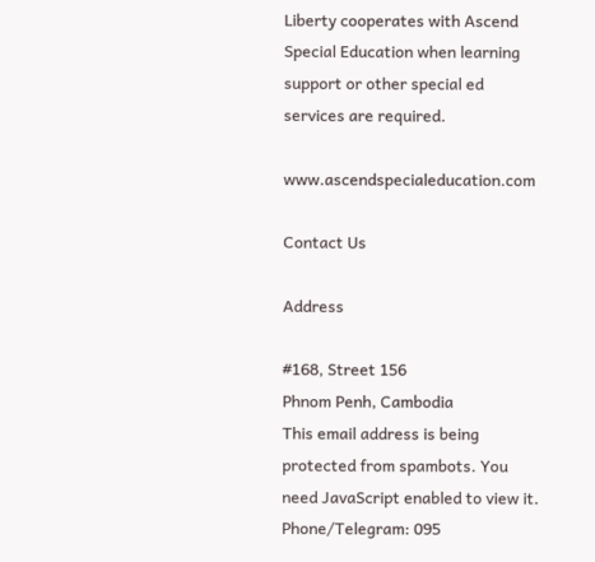Liberty cooperates with Ascend Special Education when learning support or other special ed services are required.

www.ascendspecialeducation.com

Contact Us

Address

#168, Street 156
Phnom Penh, Cambodia
This email address is being protected from spambots. You need JavaScript enabled to view it.
Phone/Telegram: 095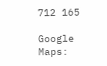712 165

Google Maps: